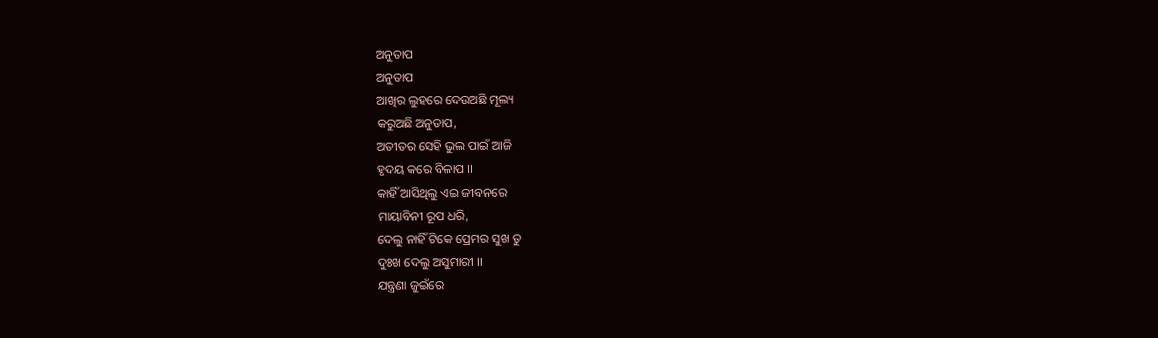ଅନୁତାପ
ଅନୁତାପ
ଆଖିର ଲୁହରେ ଦେଉଅଛି ମୂଲ୍ୟ
କରୁଅଛି ଅନୁତାପ,
ଅତୀତର ସେହି ଭୁଲ ପାଇଁ ଆଜି
ହୃଦୟ କରେ ବିଳାପ ।।
କାହିଁ ଆସିଥିଲୁ ଏଇ ଜୀବନରେ
ମାୟାବିନୀ ରୂପ ଧରି,
ଦେଲୁ ନାହିଁ ଟିକେ ପ୍ରେମର ସୁଖ ତୁ
ଦୁଃଖ ଦେଲୁ ଅସୁମାରୀ ।।
ଯନ୍ତ୍ରଣା ଜୁଇଁରେ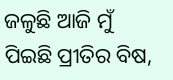ଜଳୁଛି ଆଜି ମୁଁ
ପିଇଛି ପ୍ରୀତିର ବିଷ,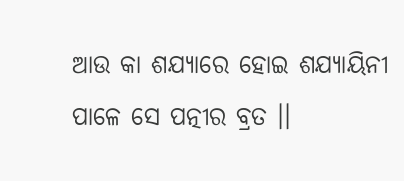ଆଉ କା ଶଯ୍ୟାରେ ହୋଇ ଶଯ୍ୟାୟିନୀ
ପାଳେ ସେ ପତ୍ନୀର ବ୍ରତ ।।